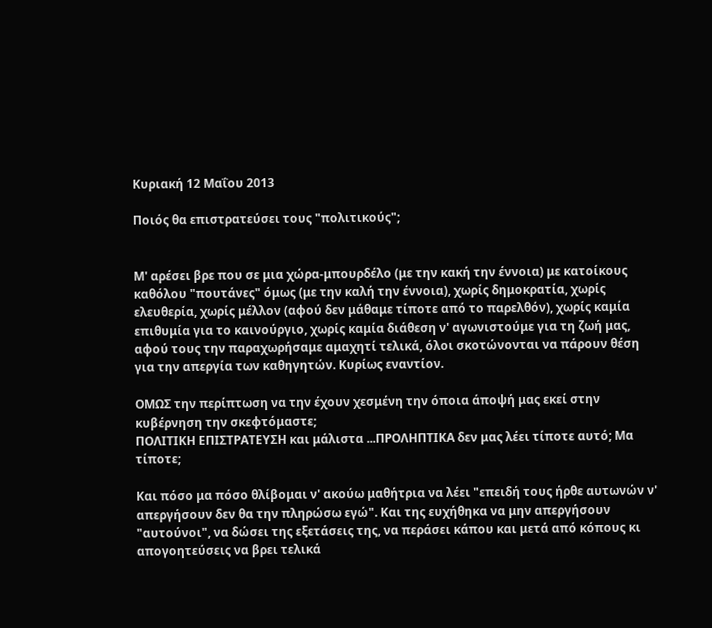Κυριακή 12 Μαΐου 2013

Ποιός θα επιστρατεύσει τους "πολιτικούς";


Μ' αρέσει βρε που σε μια χώρα-μπουρδέλο (με την κακή την έννοια) με κατοίκους καθόλου "πουτάνες" όμως (με την καλή την έννοια), χωρίς δημοκρατία, χωρίς ελευθερία, χωρίς μέλλον (αφού δεν μάθαμε τίποτε από το παρελθόν), χωρίς καμία επιθυμία για το καινούργιο, χωρίς καμία διάθεση ν' αγωνιστούμε για τη ζωή μας, αφού τους την παραχωρήσαμε αμαχητί τελικά, όλοι σκοτώνονται να πάρουν θέση για την απεργία των καθηγητών. Κυρίως εναντίον.

ΟΜΩΣ την περίπτωση να την έχουν χεσμένη την όποια άποψή μας εκεί στην κυβέρνηση την σκεφτόμαστε;
ΠΟΛΙΤΙΚΗ ΕΠΙΣΤΡΑΤΕΥΣΗ και μάλιστα ...ΠΡΟΛΗΠΤΙΚΑ δεν μας λέει τίποτε αυτό; Μα τίποτε;

Και πόσο μα πόσο θλίβομαι ν' ακούω μαθήτρια να λέει "επειδή τους ήρθε αυτωνών ν' απεργήσουν δεν θα την πληρώσω εγώ". Και της ευχήθηκα να μην απεργήσουν "αυτούνοι", να δώσει της εξετάσεις της, να περάσει κάπου και μετά από κόπους κι απογοητεύσεις να βρει τελικά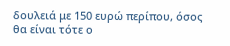δουλειά με 150 ευρώ περίπου, όσος θα είναι τότε ο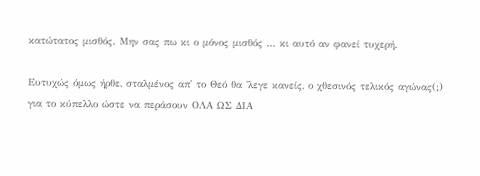κατώτατος μισθός. Μην σας πω κι ο μόνος μισθός ... κι αυτό αν φανεί τυχερή.

Ευτυχώς όμως ήρθε, σταλμένος απ' το Θεό θα 'λεγε κανείς, ο χθεσινός τελικός αγώνας(;) για το κύπελλο ώστε να περάσουν ΟΛΑ ΩΣ ΔΙΑ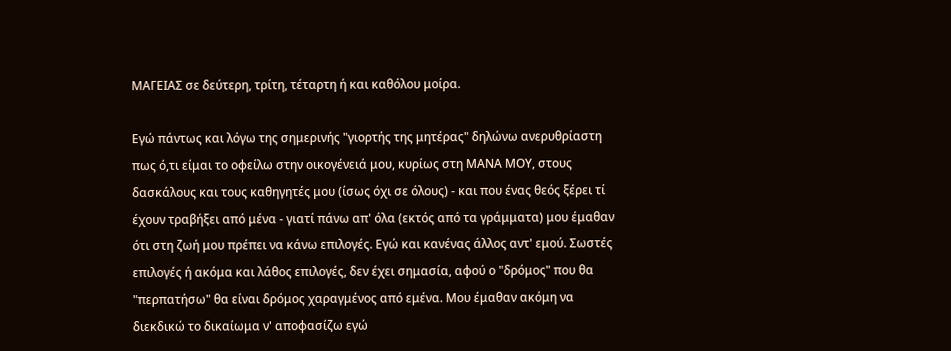ΜΑΓΕΙΑΣ σε δεύτερη, τρίτη, τέταρτη ή και καθόλου μοίρα.

Εγώ πάντως και λόγω της σημερινής "γιορτής της μητέρας" δηλώνω ανερυθρίαστη πως ό,τι είμαι το οφείλω στην οικογένειά μου, κυρίως στη ΜΑΝΑ ΜΟΥ, στους δασκάλους και τους καθηγητές μου (ίσως όχι σε όλους) - και που ένας θεός ξέρει τί έχουν τραβήξει από μένα - γιατί πάνω απ' όλα (εκτός από τα γράμματα) μου έμαθαν ότι στη ζωή μου πρέπει να κάνω επιλογές. Εγώ και κανένας άλλος αντ' εμού. Σωστές επιλογές ή ακόμα και λάθος επιλογές, δεν έχει σημασία, αφού ο "δρόμος" που θα "περπατήσω" θα είναι δρόμος χαραγμένος από εμένα. Μου έμαθαν ακόμη να διεκδικώ το δικαίωμα ν' αποφασίζω εγώ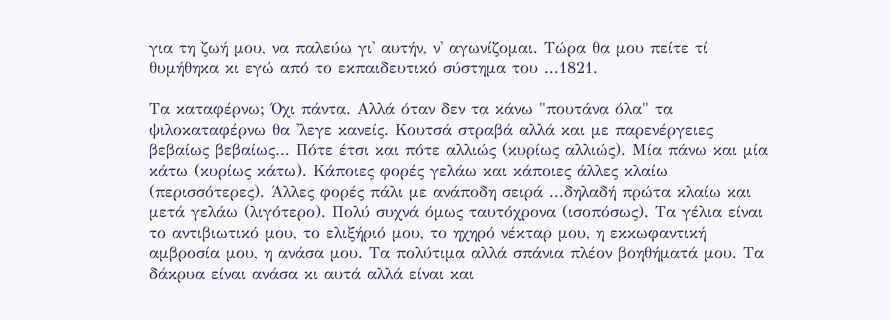για τη ζωή μου, να παλεύω γι' αυτήν, ν' αγωνίζομαι. Τώρα θα μου πείτε τί θυμήθηκα κι εγώ από το εκπαιδευτικό σύστημα του ...1821.

Τα καταφέρνω; Όχι πάντα. Αλλά όταν δεν τα κάνω "πουτάνα όλα" τα ψιλοκαταφέρνω θα 'λεγε κανείς. Κουτσά στραβά αλλά και με παρενέργειες βεβαίως βεβαίως... Πότε έτσι και πότε αλλιώς (κυρίως αλλιώς). Μία πάνω και μία κάτω (κυρίως κάτω). Κάποιες φορές γελάω και κάποιες άλλες κλαίω (περισσότερες). Άλλες φορές πάλι με ανάποδη σειρά ...δηλαδή πρώτα κλαίω και μετά γελάω (λιγότερο). Πολύ συχνά όμως ταυτόχρονα (ισοπόσως). Τα γέλια είναι το αντιβιωτικό μου, το ελιξήριό μου, το ηχηρό νέκταρ μου, η εκκωφαντική αμβροσία μου, η ανάσα μου. Τα πολύτιμα αλλά σπάνια πλέον βοηθήματά μου. Τα δάκρυα είναι ανάσα κι αυτά αλλά είναι και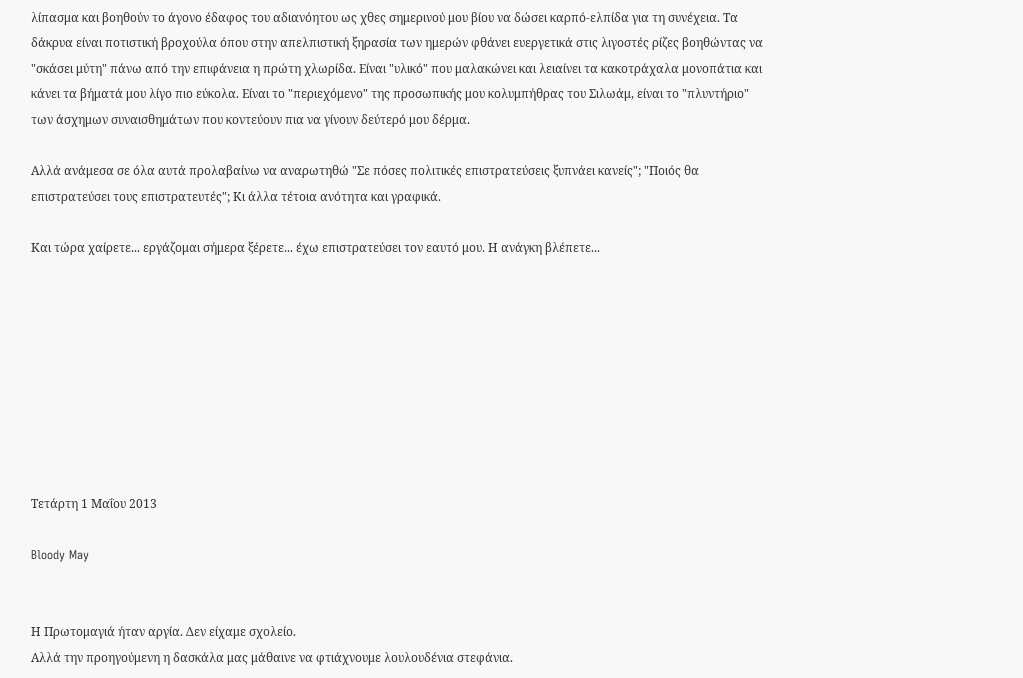λίπασμα και βοηθούν το άγονο έδαφος του αδιανόητου ως χθες σημερινού μου βίου να δώσει καρπό-ελπίδα για τη συνέχεια. Τα δάκρυα είναι ποτιστική βροχούλα όπου στην απελπιστική ξηρασία των ημερών φθάνει ευεργετικά στις λιγοστές ρίζες βοηθώντας να "σκάσει μύτη" πάνω από την επιφάνεια η πρώτη χλωρίδα. Είναι "υλικό" που μαλακώνει και λειαίνει τα κακοτράχαλα μονοπάτια και κάνει τα βήματά μου λίγο πιο εύκολα. Είναι το "περιεχόμενο" της προσωπικής μου κολυμπήθρας του Σιλωάμ, είναι το "πλυντήριο" των άσχημων συναισθημάτων που κοντεύουν πια να γίνουν δεύτερό μου δέρμα.

Αλλά ανάμεσα σε όλα αυτά προλαβαίνω να αναρωτηθώ "Σε πόσες πολιτικές επιστρατεύσεις ξυπνάει κανείς"; "Ποιός θα επιστρατεύσει τους επιστρατευτές"; Κι άλλα τέτοια ανότητα και γραφικά.

Και τώρα χαίρετε... εργάζομαι σήμερα ξέρετε... έχω επιστρατεύσει τον εαυτό μου. Η ανάγκη βλέπετε...









Τετάρτη 1 Μαΐου 2013

Bloody May


Η Πρωτομαγιά ήταν αργία. Δεν είχαμε σχολείο.
Αλλά την προηγούμενη η δασκάλα μας μάθαινε να φτιάχνουμε λουλουδένια στεφάνια.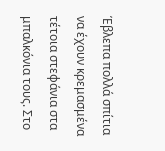Έβλεπα πολλά σπίτια να έχουν κρεμασμένα τέτοια στεφάνια στα μπαλκόνια τους. Στο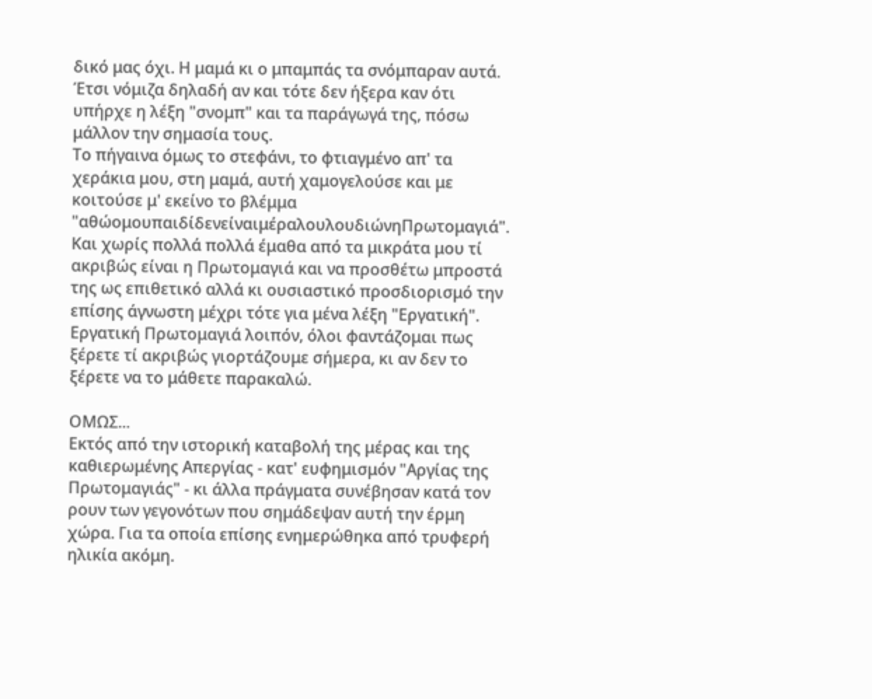δικό μας όχι. Η μαμά κι ο μπαμπάς τα σνόμπαραν αυτά. Έτσι νόμιζα δηλαδή αν και τότε δεν ήξερα καν ότι υπήρχε η λέξη "σνομπ" και τα παράγωγά της, πόσω μάλλον την σημασία τους.
Το πήγαινα όμως το στεφάνι, το φτιαγμένο απ' τα χεράκια μου, στη μαμά, αυτή χαμογελούσε και με κοιτούσε μ' εκείνο το βλέμμα "αθώομουπαιδίδενείναιμέραλουλουδιώνηΠρωτομαγιά".
Και χωρίς πολλά πολλά έμαθα από τα μικράτα μου τί ακριβώς είναι η Πρωτομαγιά και να προσθέτω μπροστά της ως επιθετικό αλλά κι ουσιαστικό προσδιορισμό την επίσης άγνωστη μέχρι τότε για μένα λέξη "Εργατική".
Εργατική Πρωτομαγιά λοιπόν, όλοι φαντάζομαι πως ξέρετε τί ακριβώς γιορτάζουμε σήμερα, κι αν δεν το ξέρετε να το μάθετε παρακαλώ.

ΟΜΩΣ...
Εκτός από την ιστορική καταβολή της μέρας και της καθιερωμένης Απεργίας - κατ' ευφημισμόν "Αργίας της Πρωτομαγιάς" - κι άλλα πράγματα συνέβησαν κατά τον ρουν των γεγονότων που σημάδεψαν αυτή την έρμη χώρα. Για τα οποία επίσης ενημερώθηκα από τρυφερή ηλικία ακόμη.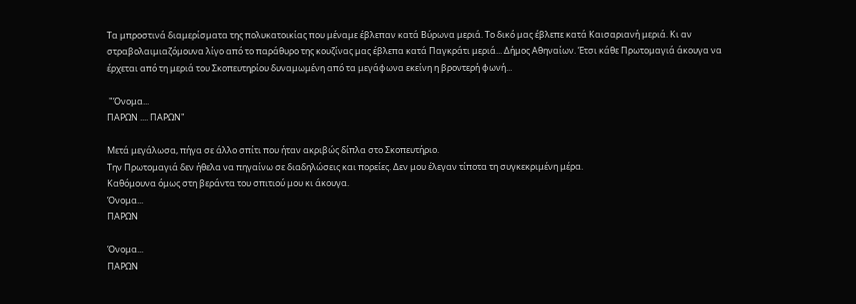Τα μπροστινά διαμερίσματα της πολυκατοικίας που μέναμε έβλεπαν κατά Βύρωνα μεριά. Το δικό μας έβλεπε κατά Καισαριανή μεριά. Κι αν στραβολαιμιαζόμουνα λίγο από το παράθυρο της κουζίνας μας έβλεπα κατά Παγκράτι μεριά... Δήμος Αθηναίων. Έτσι κάθε Πρωτομαγιά άκουγα να έρχεται από τη μεριά του Σκοπευτηρίου δυναμωμένη από τα μεγάφωνα εκείνη η βροντερή φωνή...

 "Όνομα...
ΠΑΡΩΝ .... ΠΑΡΩΝ"

Μετά μεγάλωσα, πήγα σε άλλο σπίτι που ήταν ακριβώς δίπλα στο Σκοπευτήριο.
Την Πρωτομαγιά δεν ήθελα να πηγαίνω σε διαδηλώσεις και πορείες. Δεν μου έλεγαν τίποτα τη συγκεκριμένη μέρα.
Καθόμουνα όμως στη βεράντα του σπιτιού μου κι άκουγα.
Όνομα...
ΠΑΡΩΝ

Όνομα...
ΠΑΡΩΝ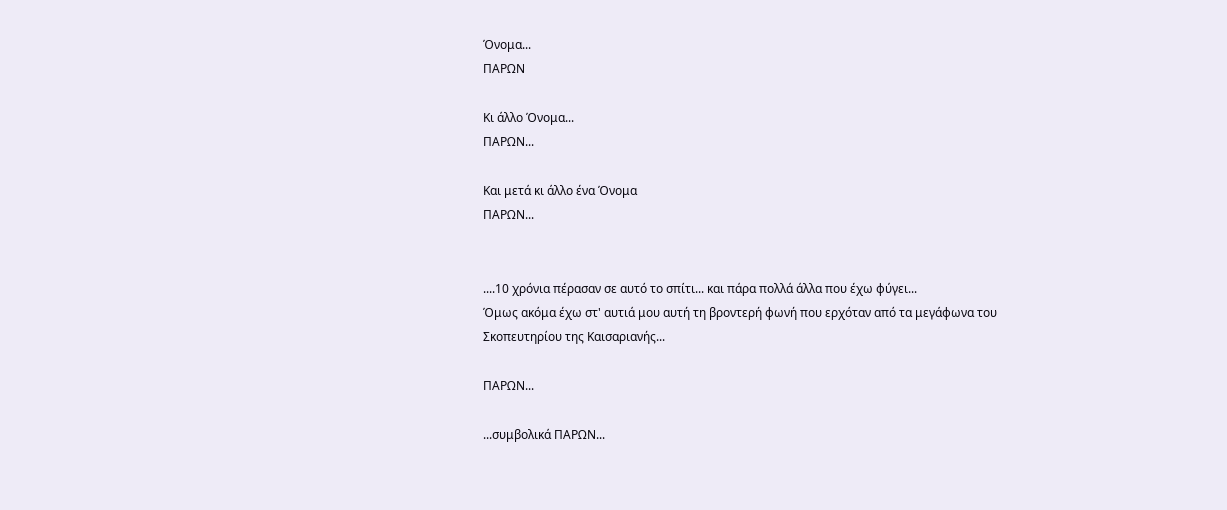Όνομα...
ΠΑΡΩΝ

Κι άλλο Όνομα...
ΠΑΡΩΝ...

Και μετά κι άλλο ένα Όνομα
ΠΑΡΩΝ...


....10 χρόνια πέρασαν σε αυτό το σπίτι... και πάρα πολλά άλλα που έχω φύγει...
Όμως ακόμα έχω στ' αυτιά μου αυτή τη βροντερή φωνή που ερχόταν από τα μεγάφωνα του Σκοπευτηρίου της Καισαριανής...

ΠΑΡΩΝ...

...συμβολικά ΠΑΡΩΝ...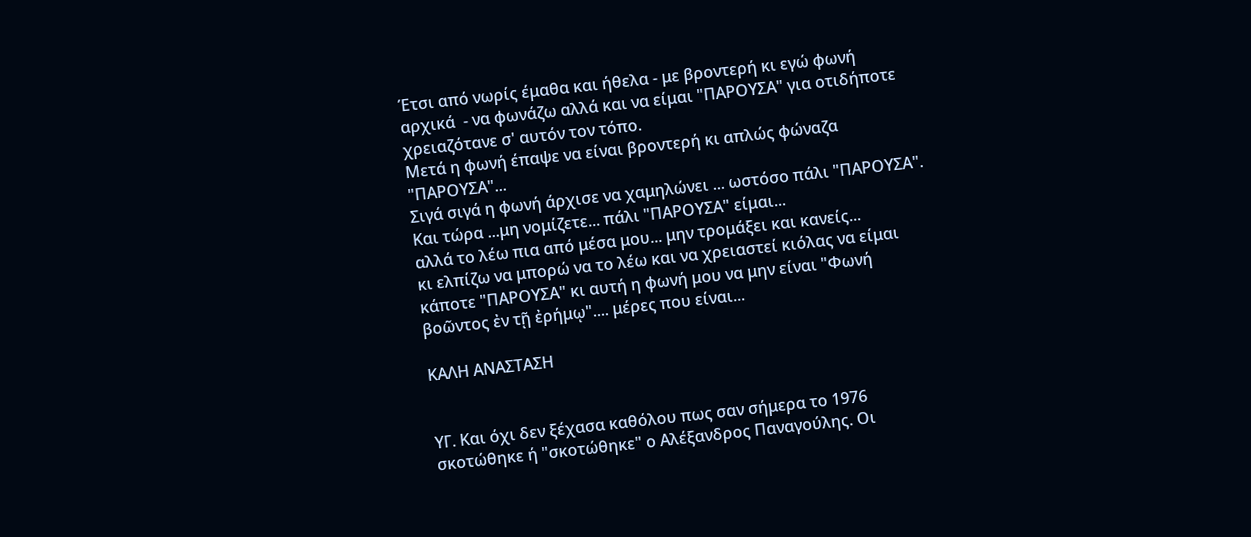Έτσι από νωρίς έμαθα και ήθελα - με βροντερή κι εγώ φωνή αρχικά  - να φωνάζω αλλά και να είμαι "ΠΑΡΟΥΣΑ" για οτιδήποτε χρειαζότανε σ' αυτόν τον τόπο.
Μετά η φωνή έπαψε να είναι βροντερή κι απλώς φώναζα "ΠΑΡΟΥΣΑ"...
Σιγά σιγά η φωνή άρχισε να χαμηλώνει ... ωστόσο πάλι "ΠΑΡΟΥΣΑ".
Και τώρα ...μη νομίζετε... πάλι "ΠΑΡΟΥΣΑ" είμαι...
αλλά το λέω πια από μέσα μου... μην τρομάξει και κανείς...
κι ελπίζω να μπορώ να το λέω και να χρειαστεί κιόλας να είμαι κάποτε "ΠΑΡΟΥΣΑ" κι αυτή η φωνή μου να μην είναι "Φωνή βοῶντος ἐν τῇ ἐρήμῳ".... μέρες που είναι...

ΚΑΛΗ ΑΝΑΣΤΑΣΗ


ΥΓ. Και όχι δεν ξέχασα καθόλου πως σαν σήμερα το 1976 σκοτώθηκε ή "σκοτώθηκε" ο Αλέξανδρος Παναγούλης. Οι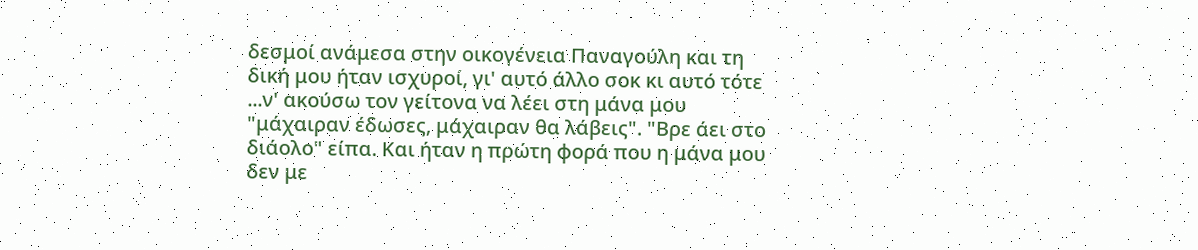δεσμοί ανάμεσα στην οικογένεια Παναγούλη και τη δική μου ήταν ισχυροί, γι' αυτό άλλο σοκ κι αυτό τότε ...ν' ακούσω τον γείτονα να λέει στη μάνα μου "μάχαιραν έδωσες, μάχαιραν θα λάβεις". "Βρε άει στο διάολο" είπα. Και ήταν η πρώτη φορά που η μάνα μου δεν με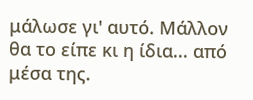μάλωσε γι' αυτό. Μάλλον θα το είπε κι η ίδια... από μέσα της.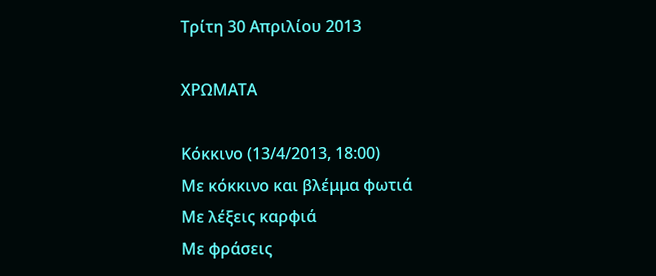Τρίτη 30 Απριλίου 2013

ΧΡΩΜΑΤΑ

Κόκκινο (13/4/2013, 18:00)
Με κόκκινο και βλέμμα φωτιά
Με λέξεις καρφιά
Με φράσεις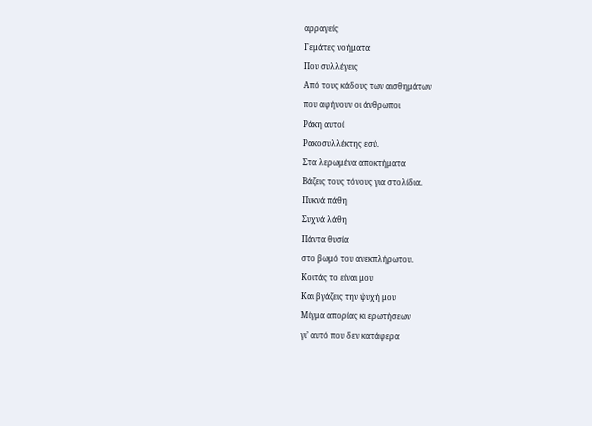αρραγείς
Γεμάτες νοήματα
Που συλλέγεις
Από τους κάδους των αισθημάτων
που αφήνουν οι άνθρωποι
Ράκη αυτοί
Ρακοσυλλέκτης εσύ.
Στα λερωμένα αποκτήματα
Βάζεις τους τόνους για στολίδια.
Πυκνά πάθη
Συχνά λάθη
Πάντα θυσία
στο βωμό του ανεκπλήρωτου.
Κοιτάς το είναι μου
Και βγάζεις την ψυχή μου
Μίγμα απορίας κι ερωτήσεων
γι’ αυτό που δεν κατάφερα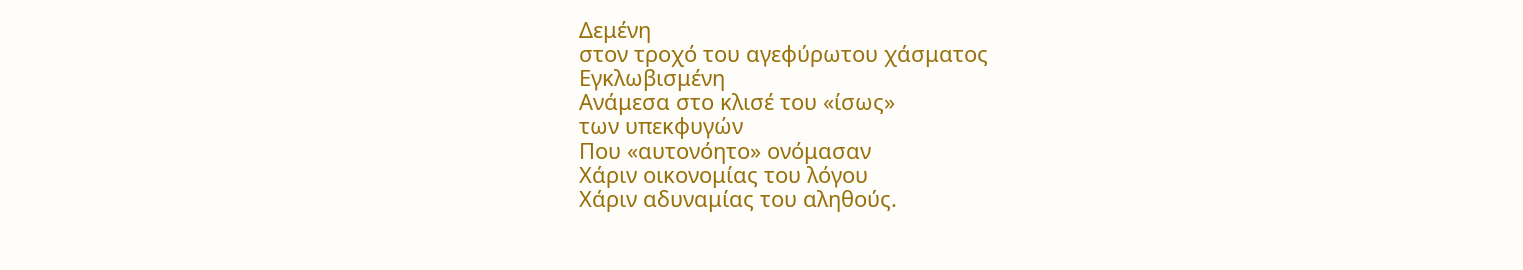Δεμένη
στον τροχό του αγεφύρωτου χάσματος
Εγκλωβισμένη
Ανάμεσα στο κλισέ του «ίσως»
των υπεκφυγών
Που «αυτονόητο» ονόμασαν
Χάριν οικονομίας του λόγου
Χάριν αδυναμίας του αληθούς.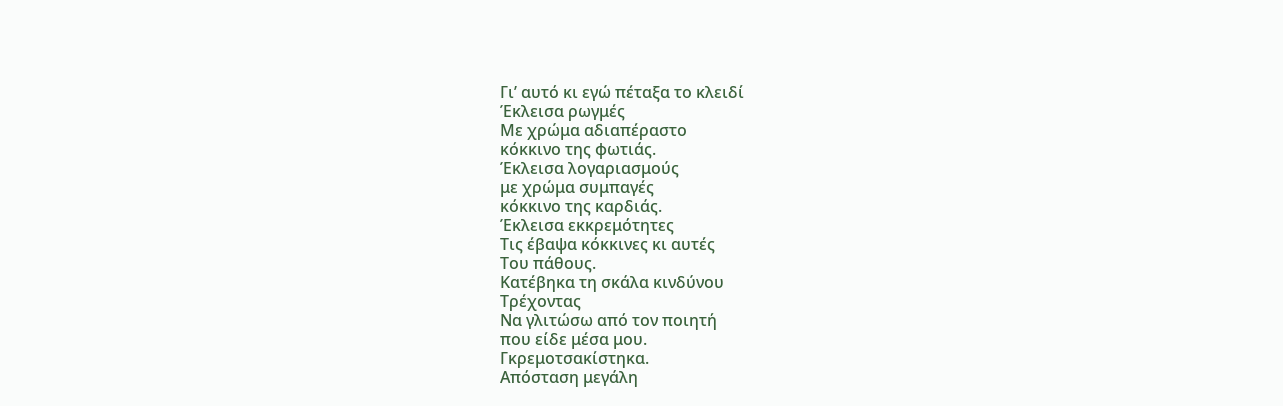Γι’ αυτό κι εγώ πέταξα το κλειδί
Έκλεισα ρωγμές
Με χρώμα αδιαπέραστο
κόκκινο της φωτιάς.
Έκλεισα λογαριασμούς
με χρώμα συμπαγές
κόκκινο της καρδιάς.
Έκλεισα εκκρεμότητες
Τις έβαψα κόκκινες κι αυτές
Του πάθους.
Κατέβηκα τη σκάλα κινδύνου
Τρέχοντας
Να γλιτώσω από τον ποιητή
που είδε μέσα μου.
Γκρεμοτσακίστηκα.
Απόσταση μεγάλη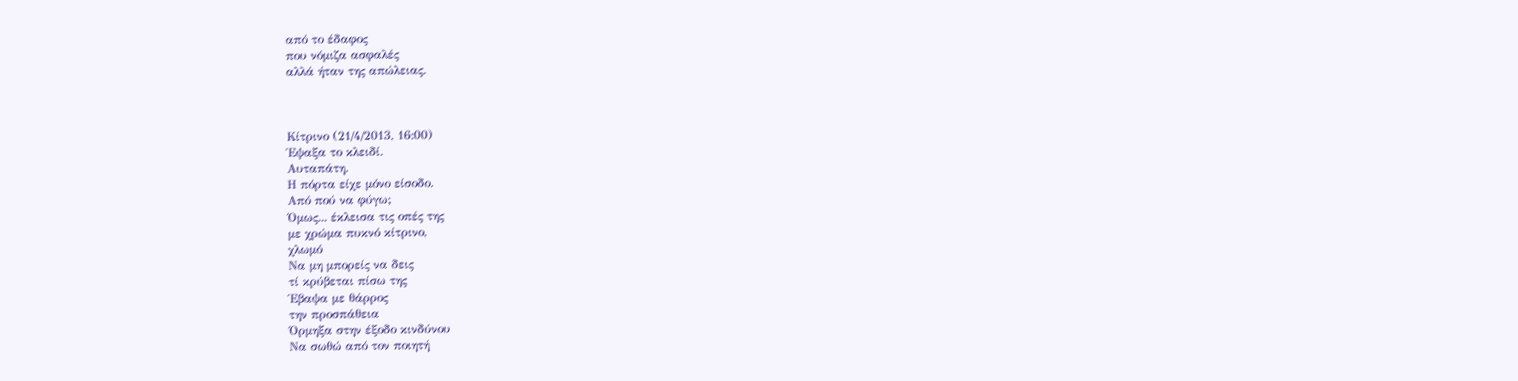από το έδαφος
που νόμιζα ασφαλές
αλλά ήταν της απώλειας.



Κίτρινο (21/4/2013, 16:00)
Έψαξα το κλειδί.
Αυταπάτη.
Η πόρτα είχε μόνο είσοδο.
Από πού να φύγω;
Όμως... έκλεισα τις οπές της
με χρώμα πυκνό κίτρινο,
χλωμό
Να μη μπορείς να δεις
τί κρύβεται πίσω της
Έβαψα με θάρρος
την προσπάθεια
Όρμηξα στην έξοδο κινδύνου
Να σωθώ από τον ποιητή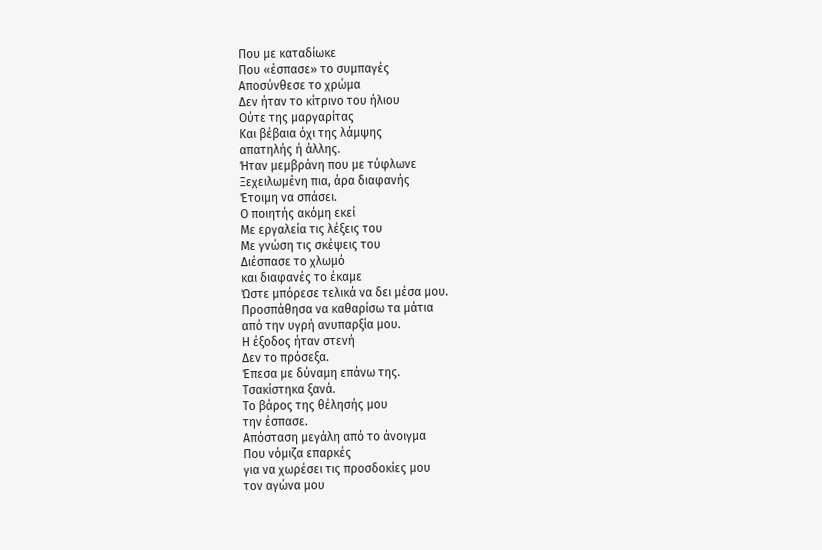Που με καταδίωκε
Που «έσπασε» το συμπαγές
Αποσύνθεσε το χρώμα
Δεν ήταν το κίτρινο του ήλιου
Ούτε της μαργαρίτας
Και βέβαια όχι της λάμψης
απατηλής ή άλλης.
Ήταν μεμβράνη που με τύφλωνε
Ξεχειλωμένη πια, άρα διαφανής
Έτοιμη να σπάσει.
Ο ποιητής ακόμη εκεί
Με εργαλεία τις λέξεις του
Με γνώση τις σκέψεις του
Διέσπασε το χλωμό
και διαφανές το έκαμε
Ώστε μπόρεσε τελικά να δει μέσα μου.
Προσπάθησα να καθαρίσω τα μάτια
από την υγρή ανυπαρξία μου.
Η έξοδος ήταν στενή
Δεν το πρόσεξα.
Έπεσα με δύναμη επάνω της.
Τσακίστηκα ξανά.
Το βάρος της θέλησής μου
την έσπασε.
Απόσταση μεγάλη από το άνοιγμα
Που νόμιζα επαρκές
για να χωρέσει τις προσδοκίες μου
τον αγώνα μου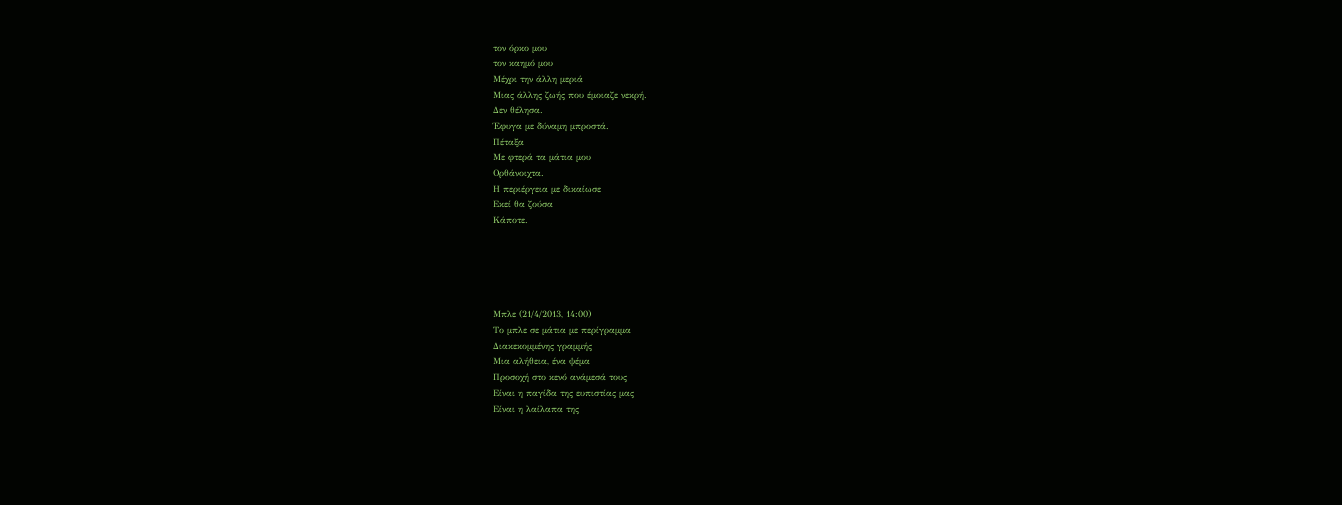τον όρκο μου
τον καημό μου
Μέχρι την άλλη μεριά
Μιας άλλης ζωής που έμοιαζε νεκρή.
Δεν θέλησα.
Έφυγα με δύναμη μπροστά.
Πέταξα
Με φτερά τα μάτια μου
Ορθάνοιχτα.
Η περιέργεια με δικαίωσε
Εκεί θα ζούσα
Κάποτε.





Μπλε (21/4/2013, 14:00)
Το μπλε σε μάτια με περίγραμμα
Διακεκομμένης γραμμής
Μια αλήθεια, ένα ψέμα
Προσοχή στο κενό ανάμεσά τους
Είναι η παγίδα της ευπιστίας μας
Είναι η λαίλαπα της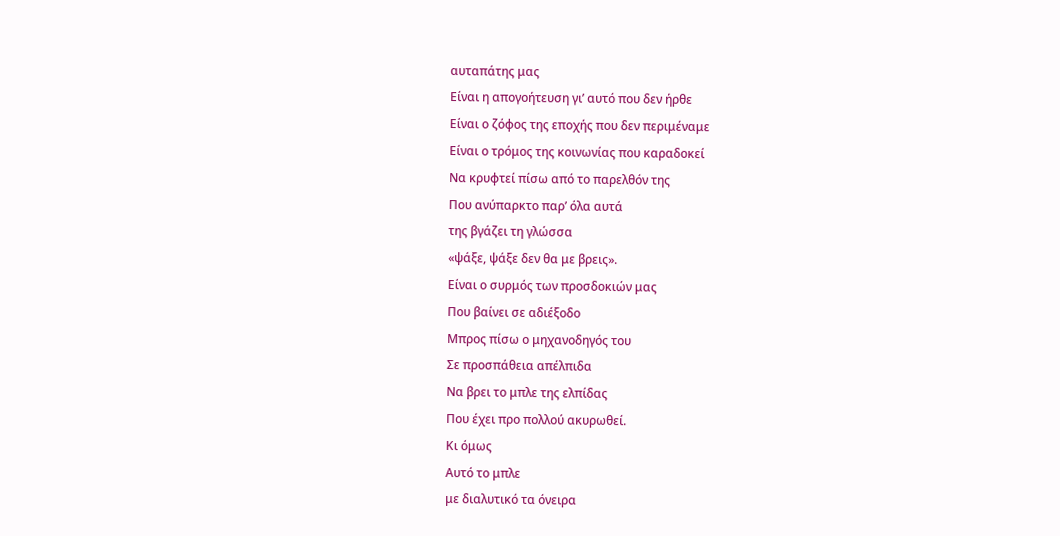αυταπάτης μας
Είναι η απογοήτευση γι’ αυτό που δεν ήρθε
Είναι ο ζόφος της εποχής που δεν περιμέναμε
Είναι ο τρόμος της κοινωνίας που καραδοκεί
Να κρυφτεί πίσω από το παρελθόν της
Που ανύπαρκτο παρ’ όλα αυτά
της βγάζει τη γλώσσα
«ψάξε, ψάξε δεν θα με βρεις».
Είναι ο συρμός των προσδοκιών μας
Που βαίνει σε αδιέξοδο
Μπρος πίσω ο μηχανοδηγός του
Σε προσπάθεια απέλπιδα
Να βρει το μπλε της ελπίδας
Που έχει προ πολλού ακυρωθεί.
Κι όμως
Αυτό το μπλε
με διαλυτικό τα όνειρα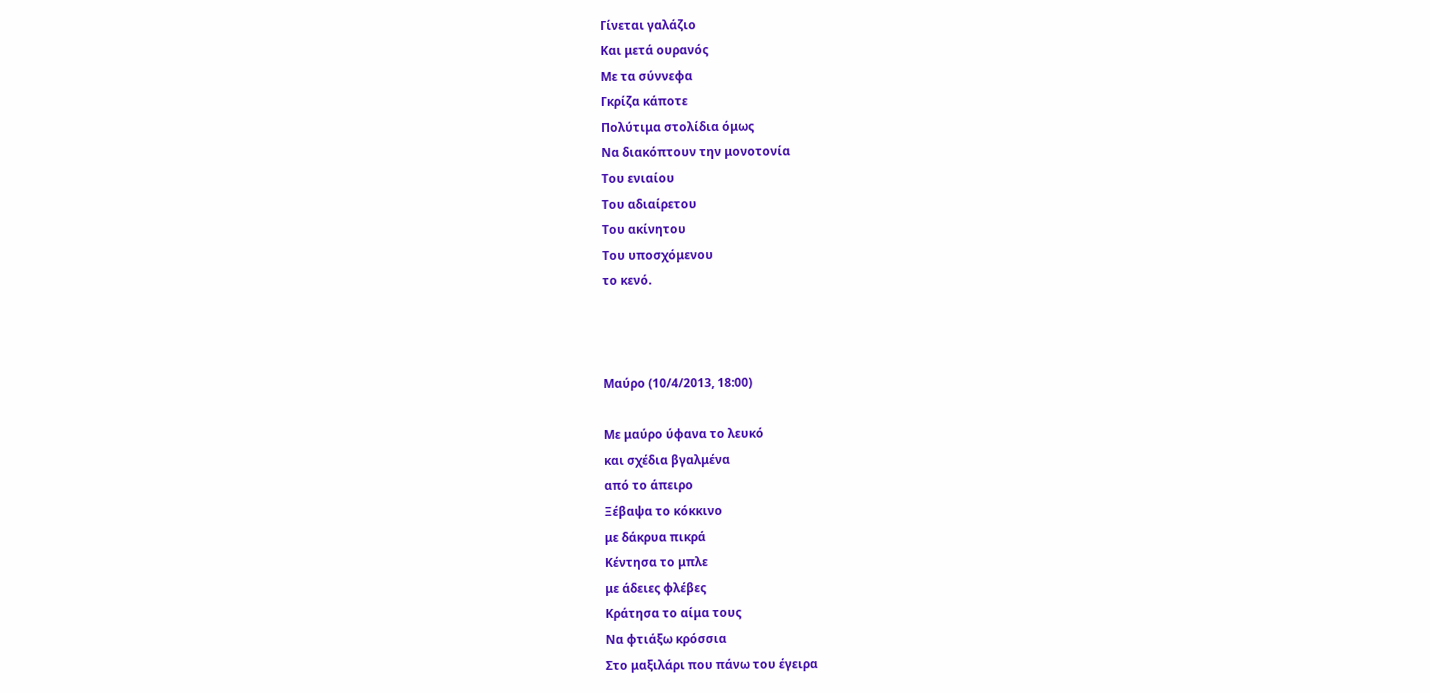Γίνεται γαλάζιο
Και μετά ουρανός
Με τα σύννεφα
Γκρίζα κάποτε
Πολύτιμα στολίδια όμως
Να διακόπτουν την μονοτονία
Του ενιαίου
Του αδιαίρετου
Του ακίνητου
Του υποσχόμενου
το κενό.



Μαύρο (10/4/2013, 18:00)

Με μαύρο ύφανα το λευκό
και σχέδια βγαλμένα
από το άπειρο
Ξέβαψα το κόκκινο
με δάκρυα πικρά
Κέντησα το μπλε
με άδειες φλέβες
Κράτησα το αίμα τους
Να φτιάξω κρόσσια
Στο μαξιλάρι που πάνω του έγειρα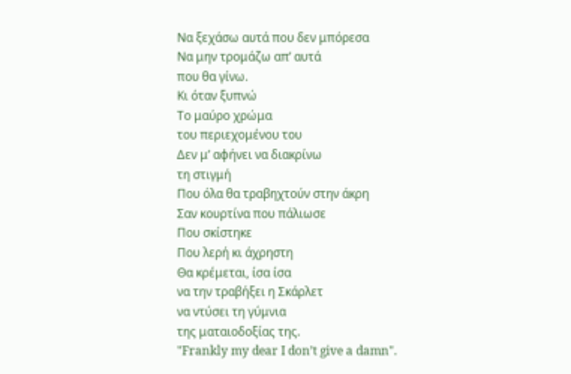Να ξεχάσω αυτά που δεν μπόρεσα
Να μην τρομάζω απ’ αυτά
που θα γίνω.
Κι όταν ξυπνώ
Το μαύρο χρώμα
του περιεχομένου του
Δεν μ’ αφήνει να διακρίνω
τη στιγμή
Που όλα θα τραβηχτούν στην άκρη
Σαν κουρτίνα που πάλιωσε
Που σκίστηκε
Που λερή κι άχρηστη
Θα κρέμεται, ίσα ίσα
να την τραβήξει η Σκάρλετ
να ντύσει τη γύμνια
της ματαιοδοξίας της.
"Frankly my dear I don’t give a damn".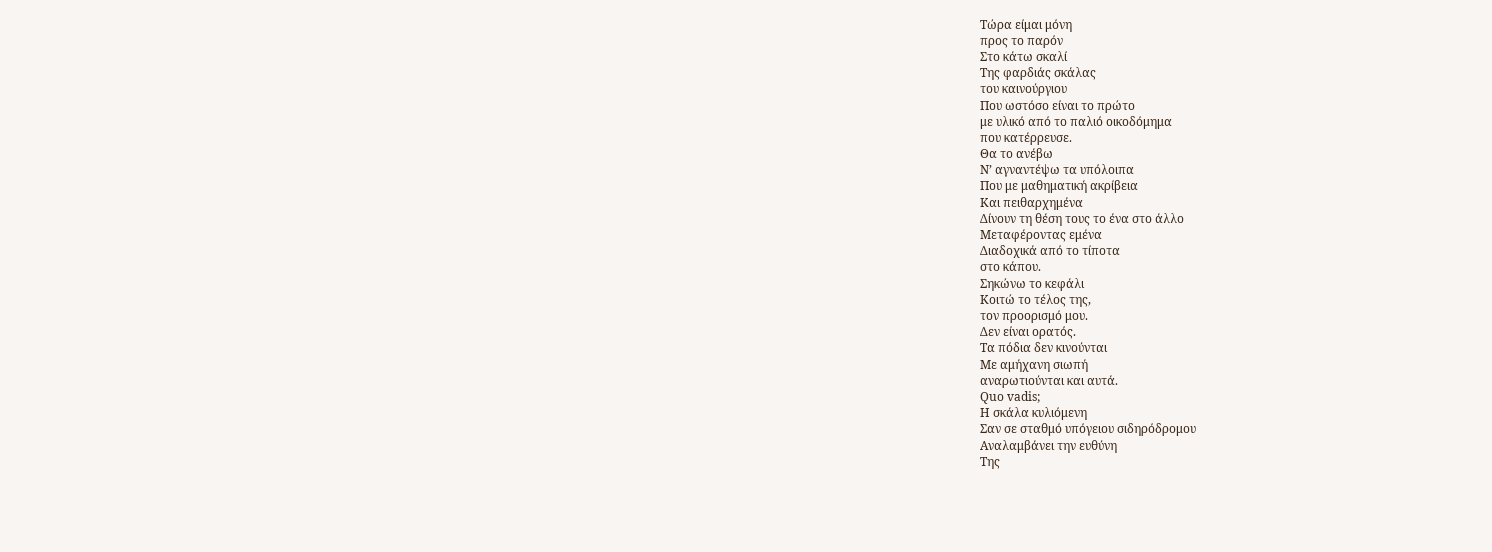Τώρα είμαι μόνη
προς το παρόν
Στο κάτω σκαλί
Της φαρδιάς σκάλας
του καινούργιου
Που ωστόσο είναι το πρώτο
με υλικό από το παλιό οικοδόμημα
που κατέρρευσε.
Θα το ανέβω
Ν’ αγναντέψω τα υπόλοιπα
Που με μαθηματική ακρίβεια
Και πειθαρχημένα
Δίνουν τη θέση τους το ένα στο άλλο
Μεταφέροντας εμένα
Διαδοχικά από το τίποτα
στο κάπου.
Σηκώνω το κεφάλι
Κοιτώ το τέλος της,
τον προορισμό μου.
Δεν είναι ορατός.
Τα πόδια δεν κινούνται
Με αμήχανη σιωπή
αναρωτιούνται και αυτά.
Quo vadis;
Η σκάλα κυλιόμενη
Σαν σε σταθμό υπόγειου σιδηρόδρομου
Αναλαμβάνει την ευθύνη
Της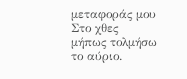μεταφοράς μου
Στο χθες
μήπως τολμήσω
το αύριο.